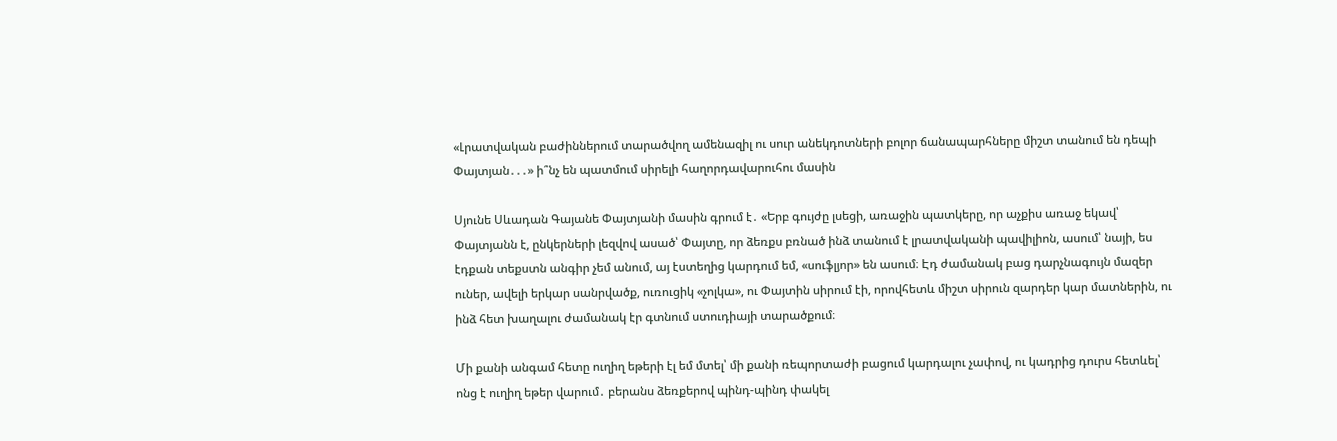«Լրատվական բաժիններում տարածվող ամենազիլ ու սուր անեկդոտների բոլոր ճանապարհները միշտ տանում են դեպի Փայտյան․․․» ի՞նչ են պատմում սիրելի հաղորդավարուհու մասին

Սյունե Սևադան Գայանե Փայտյանի մասին գրում է․ «Երբ գույժը լսեցի, առաջին պատկերը, որ աչքիս առաջ եկավ՝ Փայտյանն է, ընկերների լեզվով ասած՝ Փայտը, որ ձեռքս բռնած ինձ տանում է լրատվականի պավիլիոն, ասում՝ նայի, ես էդքան տեքստն անգիր չեմ անում, այ էստեղից կարդում եմ, «սուֆլյոր» են ասում։ Էդ ժամանակ բաց դարչնագույն մազեր ուներ, ավելի երկար սանրվածք, ուռուցիկ «չոլկա», ու Փայտին սիրում էի, որովհետև միշտ սիրուն զարդեր կար մատներին, ու ինձ հետ խաղալու ժամանակ էր գտնում ստուդիայի տարածքում։

Մի քանի անգամ հետը ուղիղ եթերի էլ եմ մտել՝ մի քանի ռեպորտաժի բացում կարդալու չափով, ու կադրից դուրս հետևել՝ ոնց է ուղիղ եթեր վարում․ բերանս ձեռքերով պինդ-պինդ փակել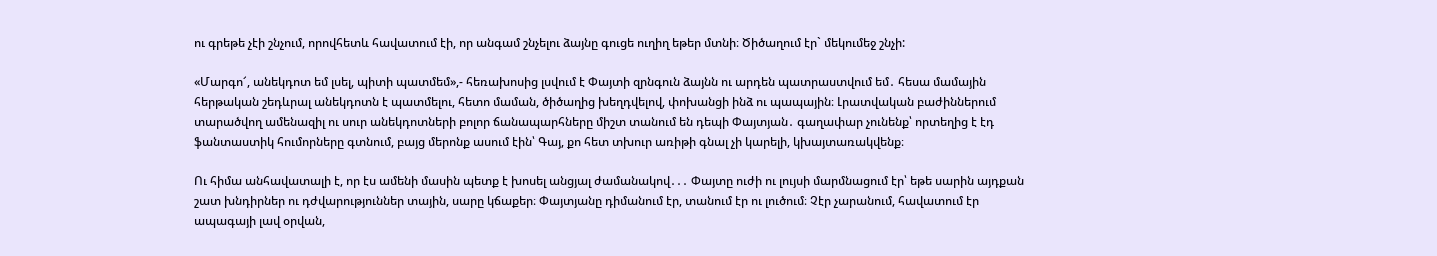ու գրեթե չէի շնչում, որովհետև հավատում էի, որ անգամ շնչելու ձայնը գուցե ուղիղ եթեր մտնի։ Ծիծաղում էր` մեկումեջ շնչի:

«Մարգո՜, անեկդոտ եմ լսել, պիտի պատմեմ»,- հեռախոսից լսվում է Փայտի զրնգուն ձայնն ու արդեն պատրաստվում եմ․ հեսա մամային հերթական շեդևրալ անեկդոտն է պատմելու, հետո մաման, ծիծաղից խեղդվելով, փոխանցի ինձ ու պապային։ Լրատվական բաժիններում տարածվող ամենազիլ ու սուր անեկդոտների բոլոր ճանապարհները միշտ տանում են դեպի Փայտյան․ գաղափար չունենք՝ որտեղից է էդ ֆանտաստիկ հումորները գտնում, բայց մերոնք ասում էին՝ Գայ, քո հետ տխուր առիթի գնալ չի կարելի, կխայտառակվենք։

Ու հիմա անհավատալի է, որ էս ամենի մասին պետք է խոսել անցյալ ժամանակով․․․ Փայտը ուժի ու լույսի մարմնացում էր՝ եթե սարին այդքան շատ խնդիրներ ու դժվարություններ տային, սարը կճաքեր։ Փայտյանը դիմանում էր, տանում էր ու լուծում։ Չէր չարանում, հավատում էր ապագայի լավ օրվան,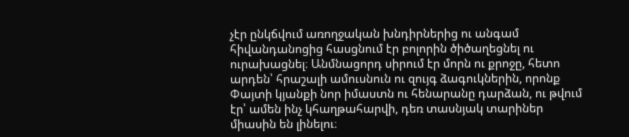չէր ընկճվում առողջական խնդիրներից ու անգամ հիվանդանոցից հասցնում էր բոլորին ծիծաղեցնել ու ուրախացնել։ Անմնացորդ սիրում էր մորն ու քրոջը, հետո արդեն՝ հրաշալի ամուսնուն ու զույգ ձագուկներին, որոնք Փայտի կյանքի նոր իմաստն ու հենարանը դարձան, ու թվում էր՝ ամեն ինչ կհաղթահարվի, դեռ տասնյակ տարիներ միասին են լինելու։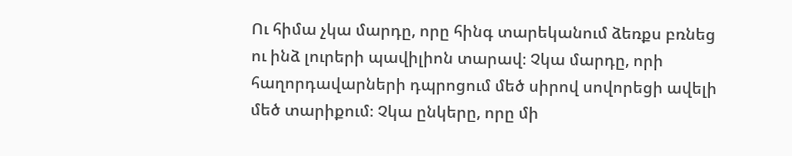Ու հիմա չկա մարդը, որը հինգ տարեկանում ձեռքս բռնեց ու ինձ լուրերի պավիլիոն տարավ։ Չկա մարդը, որի հաղորդավարների դպրոցում մեծ սիրով սովորեցի ավելի մեծ տարիքում։ Չկա ընկերը, որը մի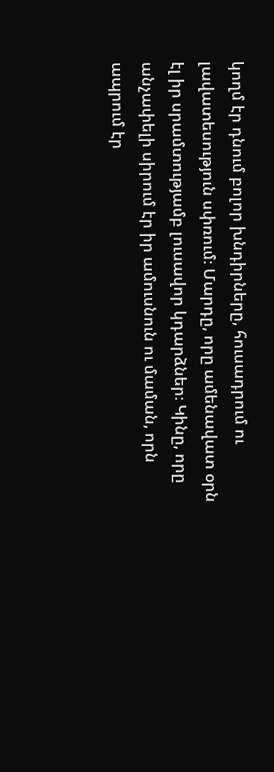կողմ էր դնում բոլոր խնդիրները, հուսադրում ու լավատեսություն սփռում։ Մարդը, որը ամենավատ օրն էլ իր սրամտությամբ լուսավոր կդարձներ։ Կինը, որը անչափելի սիրում էր իր ամուսնուն ու մաման, որն ապրում էր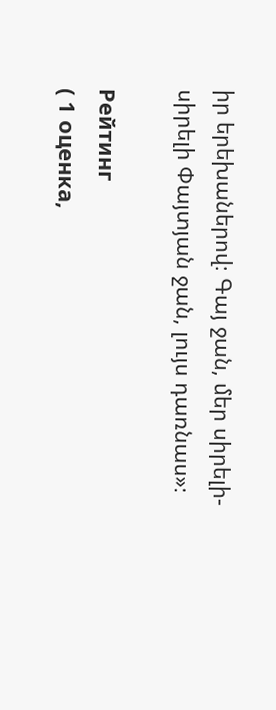իր երեխաներով։ Գայ ջան, մեր սիրելի-սիրելի Փայտյան ջան, լույս դառնաս»։

Рейтинг
( 1 оценка,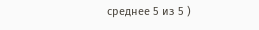среднее 5 из 5 )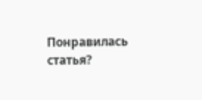Понравилась статья?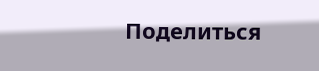Поделиться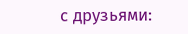с друзьями: